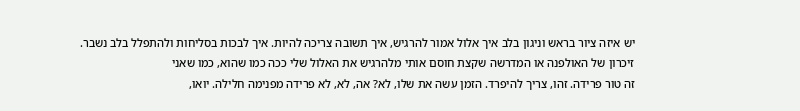יש איזה ציור בראש וניגון בלב איך אלול אמור להרגיש, איך תשובה צריכה להיות. איך לבכות בסליחות ולהתפלל בלב נשבר. זיכרון של האולפנה או המדרשה שקצת חוסם אותי מלהרגיש את האלול שלי ככה כמו שהוא, כמו שאני
זה טור פרידה. זהו, צריך להיפרד. הזמן עשה את שלו, לא? אה, לא, לא פרידה מפנימה חלילה. יואו,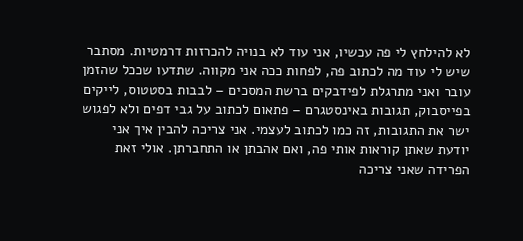לא להילחץ לי פה עכשיו, אני עוד לא בנויה להכרזות דרמטיות. מסתבר שיש לי עוד מה לכתוב פה, לפחות ככה אני מקווה. שתדעו שככל שהזמן עובר ואני מתרגלת לפידבקים ברשת המסכים – לבבות בסטטוס, לייקים בפייסבוק, תגובות באינסטגרם – פתאום לכתוב על גבי דפים ולא לפגוש ישר את התגובות, זה כמו לכתוב לעצמי. אני צריכה להבין איך אני יודעת שאתן קוראות אותי פה, ואם אהבתן או התחברתן. אולי זאת הפרידה שאני צריכה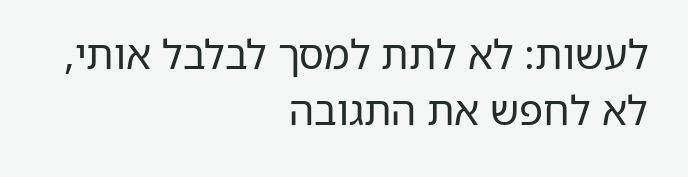לעשות: לא לתת למסך לבלבל אותי, לא לחפש את התגובה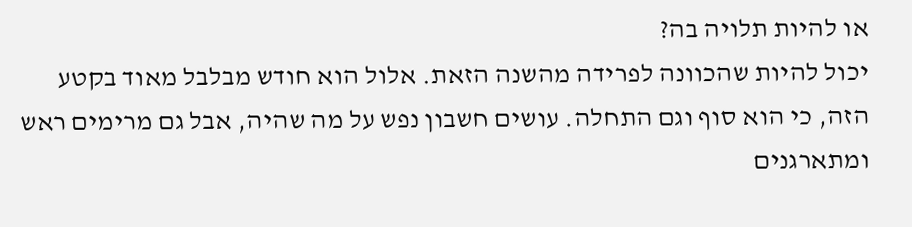או להיות תלויה בה?
יכול להיות שהכוונה לפרידה מהשנה הזאת. אלול הוא חודש מבלבל מאוד בקטע הזה, כי הוא סוף וגם התחלה. עושים חשבון נפש על מה שהיה, אבל גם מרימים ראש ומתארגנים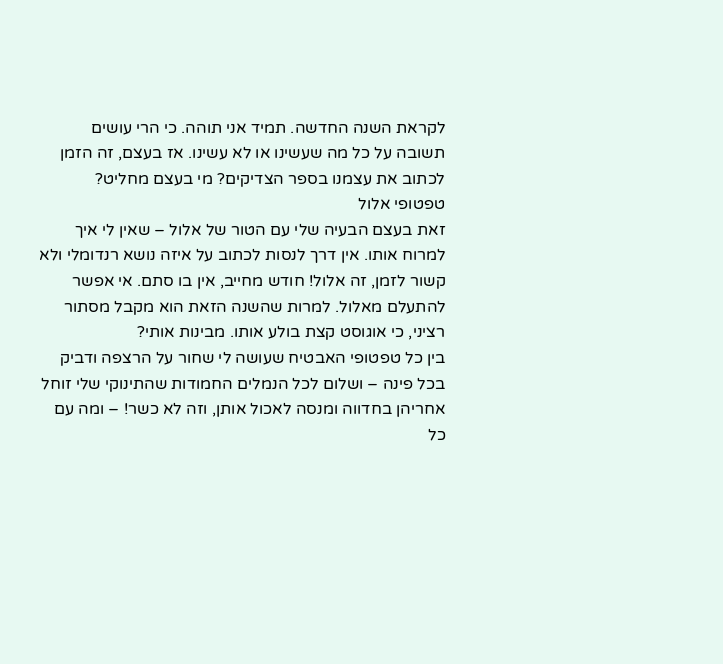לקראת השנה החדשה. תמיד אני תוהה. כי הרי עושים תשובה על כל מה שעשינו או לא עשינו. אז בעצם, זה הזמן לכתוב את עצמנו בספר הצדיקים? מי בעצם מחליט?
טפטופי אלול
זאת בעצם הבעיה שלי עם הטור של אלול – שאין לי איך למרוח אותו. אין דרך לנסות לכתוב על איזה נושא רנדומלי ולא קשור לזמן, זה אלול! חודש מחייב, אין בו סתם. אי אפשר להתעלם מאלול. למרות שהשנה הזאת הוא מקבל מסתור רציני, כי אוגוסט קצת בולע אותו. מבינות אותי?
בין כל טפטופי האבטיח שעושה לי שחור על הרצפה ודביק בכל פינה – ושלום לכל הנמלים החמודות שהתינוקי שלי זוחל אחריהן בחדווה ומנסה לאכול אותן, וזה לא כשר! – ומה עם כל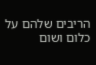הריבים שלהם על כלום ושום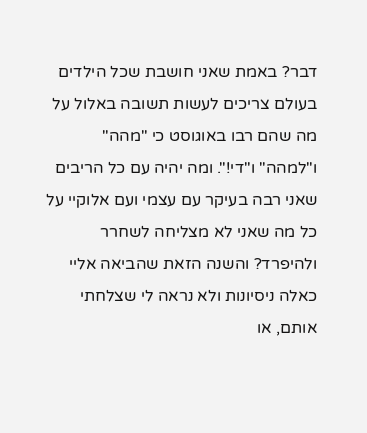דבר? באמת שאני חושבת שכל הילדים בעולם צריכים לעשות תשובה באלול על מה שהם רבו באוגוסט כי "מהה" ו"למהה" ו"די!". ומה יהיה עם כל הריבים שאני רבה בעיקר עם עצמי ועם אלוקיי על כל מה שאני לא מצליחה לשחרר ולהיפרד? והשנה הזאת שהביאה אליי כאלה ניסיונות ולא נראה לי שצלחתי אותם, או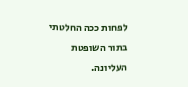לפחות ככה החלטתי בתור השופטת העליונה.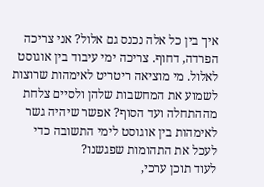איך בין כל אלה נכנס גם אלול? אני צריכה הפרדה, דחוף. צריכה ימי עיבוד בין אוגוסט לאלול. מי מוציאה ריטריט לאימהות שרוצות לשמוע את המחשבות שלהן ולסיים צלחת מההתחלה ועד הסוף? אפשר שיהיה גשר לאימהות בין אוגוסט לימי התשובה כדי לעכל את התהומות שפגשנו?
לעוד תוכן ערכי,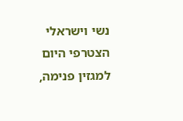נשי וישראלי הצטרפי היום למגזין פנימה,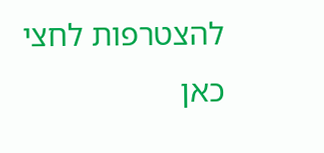להצטרפות לחצי כאן